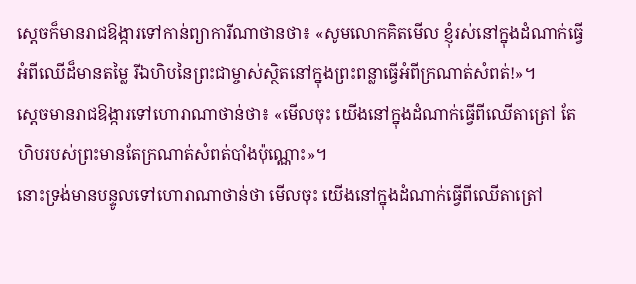ស្ដេចក៏មានរាជឱង្ការទៅកាន់ព្យាការីណាថានថា៖ «សូមលោកគិតមើល ខ្ញុំរស់នៅក្នុងដំណាក់ធ្វើអំពីឈើដ៏មានតម្លៃ រីឯហិបនៃព្រះជាម្ចាស់ស្ថិតនៅក្នុងព្រះពន្លាធ្វើអំពីក្រណាត់សំពត់!»។
ស្ដេចមានរាជឱង្ការទៅហោរាណាថាន់ថា៖ «មើលចុះ យើងនៅក្នុងដំណាក់ធ្វើពីឈើតាត្រៅ តែហិបរបស់ព្រះមានតែក្រណាត់សំពត់បាំងប៉ុណ្ណោះ»។
នោះទ្រង់មានបន្ទូលទៅហោរាណាថាន់ថា មើលចុះ យើងនៅក្នុងដំណាក់ធ្វើពីឈើតាត្រៅ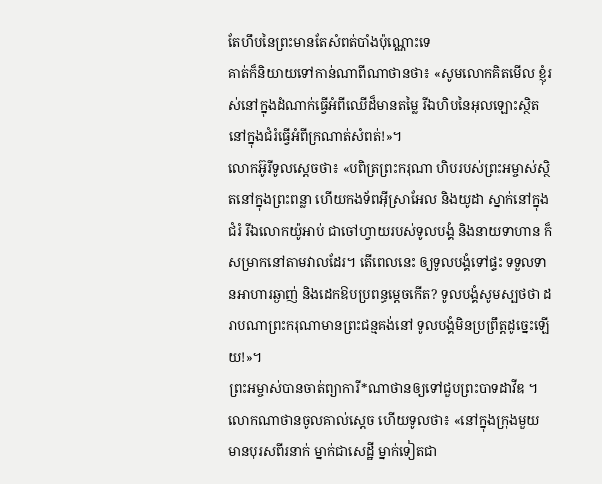តែហឹបនៃព្រះមានតែសំពត់បាំងប៉ុណ្ណោះទេ
គាត់ក៏និយាយទៅកាន់ណាពីណាថានថា៖ «សូមលោកគិតមើល ខ្ញុំរស់នៅក្នុងដំណាក់ធ្វើអំពីឈើដ៏មានតម្លៃ រីឯហិបនៃអុលឡោះស្ថិតនៅក្នុងជំរំធ្វើអំពីក្រណាត់សំពត់!»។
លោកអ៊ូរីទូលស្ដេចថា៖ «បពិត្រព្រះករុណា ហិបរបស់ព្រះអម្ចាស់ស្ថិតនៅក្នុងព្រះពន្លា ហើយកងទ័ពអ៊ីស្រាអែល និងយូដា ស្នាក់នៅក្នុងជំរំ រីឯលោកយ៉ូអាប់ ជាចៅហ្វាយរបស់ទូលបង្គំ និងនាយទាហាន ក៏សម្រាកនៅតាមវាលដែរ។ តើពេលនេះ ឲ្យទូលបង្គំទៅផ្ទះ ទទួលទានអាហារឆ្ងាញ់ និងដេកឱបប្រពន្ធម្ដេចកើត? ទូលបង្គំសូមស្បថថា ដរាបណាព្រះករុណាមានព្រះជន្មគង់នៅ ទូលបង្គំមិនប្រព្រឹត្តដូច្នេះឡើយ!»។
ព្រះអម្ចាស់បានចាត់ព្យាការី*ណាថានឲ្យទៅជួបព្រះបាទដាវីឌ ។ លោកណាថានចូលគាល់ស្ដេច ហើយទូលថា៖ «នៅក្នុងក្រុងមួយ មានបុរសពីរនាក់ ម្នាក់ជាសេដ្ឋី ម្នាក់ទៀតជា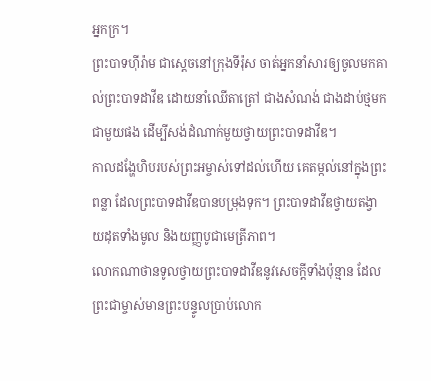អ្នកក្រ។
ព្រះបាទហ៊ីរ៉ាម ជាស្ដេចនៅក្រុងទីរ៉ុស ចាត់អ្នកនាំសារឲ្យចូលមកគាល់ព្រះបាទដាវីឌ ដោយនាំឈើតាត្រៅ ជាងសំណង់ ជាងដាប់ថ្មមកជាមួយផង ដើម្បីសង់ដំណាក់មួយថ្វាយព្រះបាទដាវីឌ។
កាលដង្ហែហិបរបស់ព្រះអម្ចាស់ទៅដល់ហើយ គេតម្កល់នៅក្នុងព្រះពន្លា ដែលព្រះបាទដាវីឌបានបម្រុងទុក។ ព្រះបាទដាវីឌថ្វាយតង្វាយដុតទាំងមូល និងយញ្ញបូជាមេត្រីភាព។
លោកណាថានទូលថ្វាយព្រះបាទដាវីឌនូវសេចក្ដីទាំងប៉ុន្មាន ដែលព្រះជាម្ចាស់មានព្រះបន្ទូលប្រាប់លោក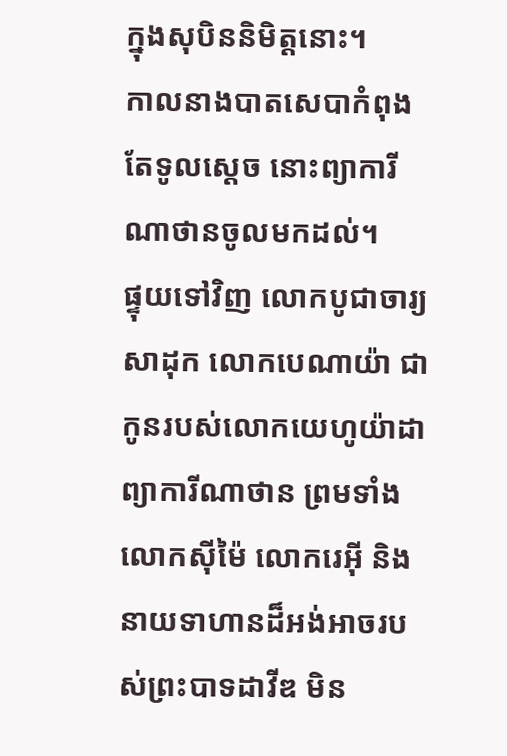ក្នុងសុបិននិមិត្តនោះ។
កាលនាងបាតសេបាកំពុងតែទូលស្ដេច នោះព្យាការីណាថានចូលមកដល់។
ផ្ទុយទៅវិញ លោកបូជាចារ្យសាដុក លោកបេណាយ៉ា ជាកូនរបស់លោកយេហូយ៉ាដា ព្យាការីណាថាន ព្រមទាំងលោកស៊ីម៉ៃ លោករេអ៊ី និងនាយទាហានដ៏អង់អាចរបស់ព្រះបាទដាវីឌ មិន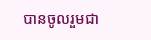បានចូលរួមជា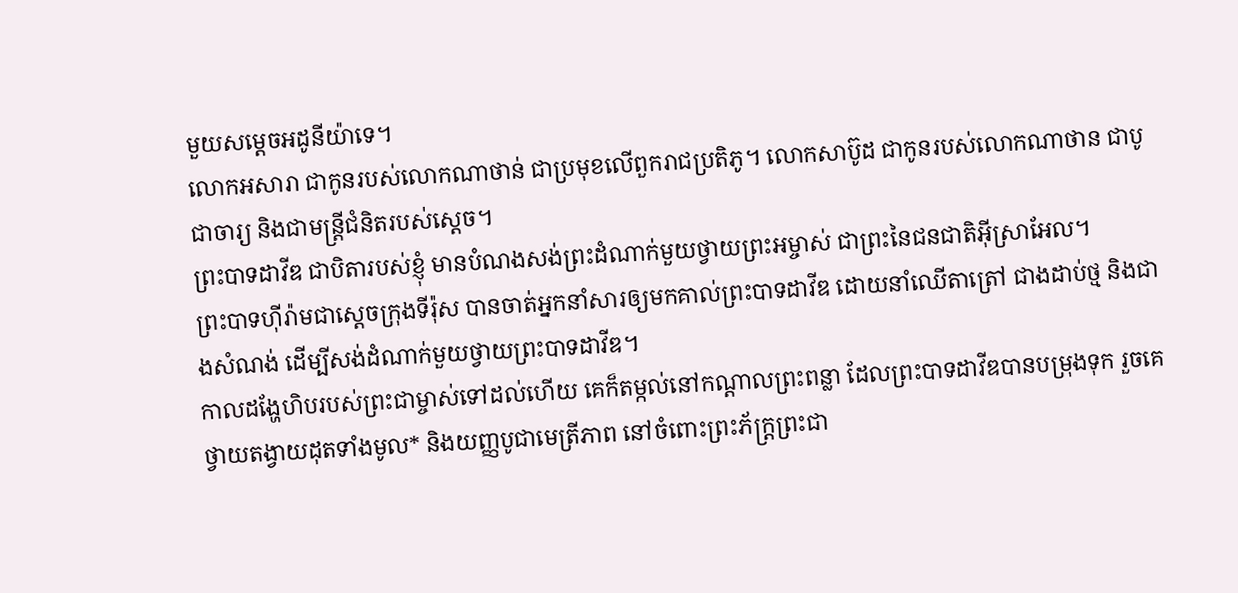មួយសម្ដេចអដូនីយ៉ាទេ។
លោកអសារា ជាកូនរបស់លោកណាថាន់ ជាប្រមុខលើពួករាជប្រតិភូ។ លោកសាប៊ូដ ជាកូនរបស់លោកណាថាន ជាបូជាចារ្យ និងជាមន្ត្រីជំនិតរបស់ស្ដេច។
ព្រះបាទដាវីឌ ជាបិតារបស់ខ្ញុំ មានបំណងសង់ព្រះដំណាក់មួយថ្វាយព្រះអម្ចាស់ ជាព្រះនៃជនជាតិអ៊ីស្រាអែល។
ព្រះបាទហ៊ីរ៉ាមជាស្ដេចក្រុងទីរ៉ុស បានចាត់អ្នកនាំសារឲ្យមកគាល់ព្រះបាទដាវីឌ ដោយនាំឈើតាត្រៅ ជាងដាប់ថ្ម និងជាងសំណង់ ដើម្បីសង់ដំណាក់មួយថ្វាយព្រះបាទដាវីឌ។
កាលដង្ហែហិបរបស់ព្រះជាម្ចាស់ទៅដល់ហើយ គេក៏តម្កល់នៅកណ្ដាលព្រះពន្លា ដែលព្រះបាទដាវីឌបានបម្រុងទុក រួចគេថ្វាយតង្វាយដុតទាំងមូល* និងយញ្ញបូជាមេត្រីភាព នៅចំពោះព្រះភ័ក្ត្រព្រះជា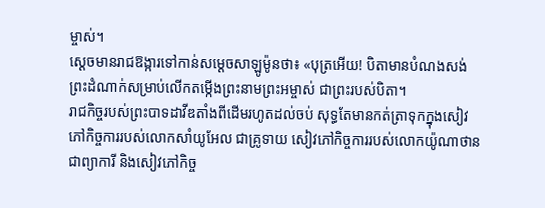ម្ចាស់។
ស្ដេចមានរាជឱង្ការទៅកាន់សម្ដេចសាឡូម៉ូនថា៖ «បុត្រអើយ! បិតាមានបំណងសង់ព្រះដំណាក់សម្រាប់លើកតម្កើងព្រះនាមព្រះអម្ចាស់ ជាព្រះរបស់បិតា។
រាជកិច្ចរបស់ព្រះបាទដាវីឌតាំងពីដើមរហូតដល់ចប់ សុទ្ធតែមានកត់ត្រាទុកក្នុងសៀវភៅកិច្ចការរបស់លោកសាំយូអែល ជាគ្រូទាយ សៀវភៅកិច្ចការរបស់លោកយ៉ូណាថាន ជាព្យាការី និងសៀវភៅកិច្ច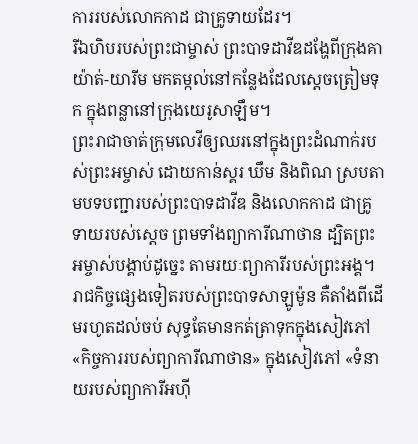ការរបស់លោកកាដ ជាគ្រូទាយដែរ។
រីឯហិបរបស់ព្រះជាម្ចាស់ ព្រះបាទដាវីឌដង្ហែពីក្រុងគាយ៉ាត់-យារីម មកតម្កល់នៅកន្លែងដែលស្ដេចត្រៀមទុក ក្នុងពន្លានៅក្រុងយេរូសាឡឹម។
ព្រះរាជាចាត់ក្រុមលេវីឲ្យឈរនៅក្នុងព្រះដំណាក់របស់ព្រះអម្ចាស់ ដោយកាន់ស្គរ ឃឹម និងពិណ ស្របតាមបទបញ្ជារបស់ព្រះបាទដាវីឌ និងលោកកាដ ជាគ្រូទាយរបស់ស្ដេច ព្រមទាំងព្យាការីណាថាន ដ្បិតព្រះអម្ចាស់បង្គាប់ដូច្នេះ តាមរយៈព្យាការីរបស់ព្រះអង្គ។
រាជកិច្ចផ្សេងទៀតរបស់ព្រះបាទសាឡូម៉ូន គឺតាំងពីដើមរហូតដល់ចប់ សុទ្ធតែមានកត់ត្រាទុកក្នុងសៀវភៅ «កិច្ចការរបស់ព្យាការីណាថាន» ក្នុងសៀវភៅ «ទំនាយរបស់ព្យាការីអហ៊ី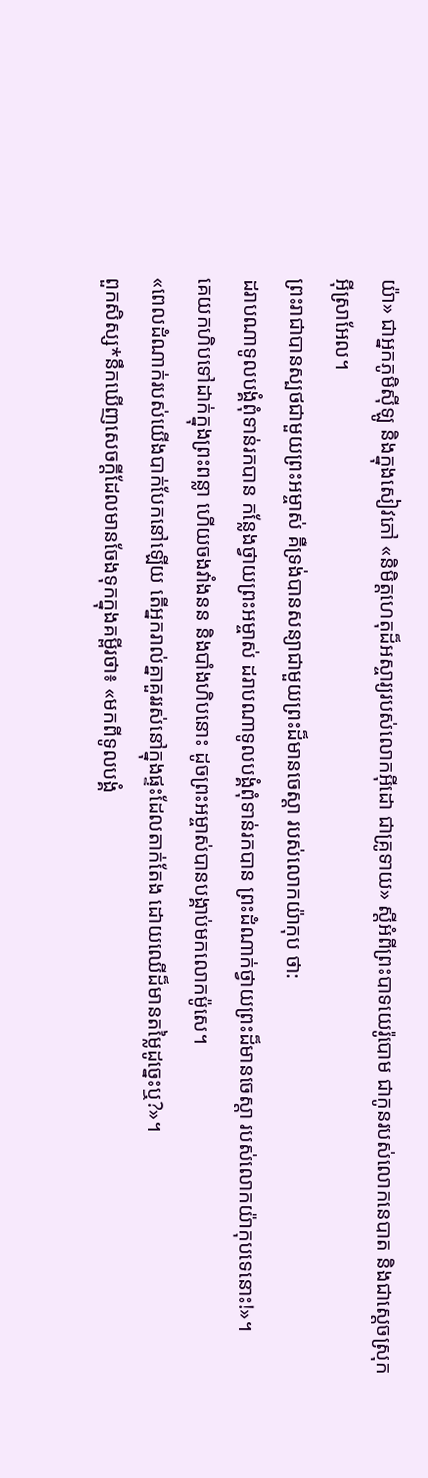យ៉ា» ជាអ្នកភូមិស៊ីឡូ និងក្នុងសៀវភៅ «និមិត្តហេតុដ៏អស្ចារ្យរបស់លោកអ៊ីដោ ជាគ្រូទាយ» ស្ដីអំពីព្រះបាទយេរ៉ូបោម ជាកូនរបស់លោកនេបាត និងជាស្ដេចស្រុកអ៊ីស្រាអែល។
ព្រះរាជាបានស្បថជាមួយព្រះអម្ចាស់ គឺទ្រង់បានសន្យាជាមួយព្រះដ៏មានចេស្ដា របស់លោកយ៉ាកុប ថា:
ដរាបណាទូលបង្គំពុំទាន់រកបាន កន្លែងថ្វាយព្រះអម្ចាស់ ដរាបណាទូលបង្គំពុំទាន់រកបាន ព្រះដំណាក់ថ្វាយព្រះដ៏មានចេស្ដា របស់លោកយ៉ាកុបទេនោះ!»។
គេយកហិបទៅដាក់ក្នុងព្រះពន្លា ហើយចងវាំងនន និងបាំងហិបនោះ ដូចព្រះអម្ចាស់បានបង្គាប់មកលោកម៉ូសេ។
«ពេលដំណាក់របស់យើងបាក់បែកនៅឡើយ តើអ្នករាល់គ្នាគួររស់នៅក្នុងផ្ទះដែលតាក់តែង ដោយឈើដ៏មានតម្លៃដូច្នេះឬ?»។
ពួកសិស្ស*នឹកឃើញសេចក្ដីដែលមានចែងទុកក្នុងគម្ពីរថា៖ «មកពីទូលបង្គំ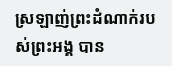ស្រឡាញ់ព្រះដំណាក់របស់ព្រះអង្គ បាន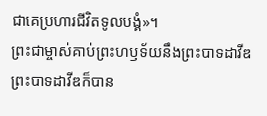ជាគេប្រហារជីវិតទូលបង្គំ»។
ព្រះជាម្ចាស់គាប់ព្រះហឫទ័យនឹងព្រះបាទដាវីឌ ព្រះបាទដាវីឌក៏បាន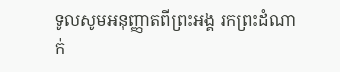ទូលសូមអនុញ្ញាតពីព្រះអង្គ រកព្រះដំណាក់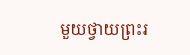មួយថ្វាយព្រះរ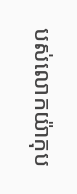បស់លោកយ៉ាកុប